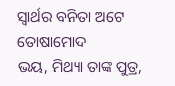ସ୍ବାର୍ଥର ବନିତା ଅଟେ ତୋଷାମୋଦ
ଭୟ, ମିଥ୍ୟା ତାଙ୍କ ପୁତ୍ର,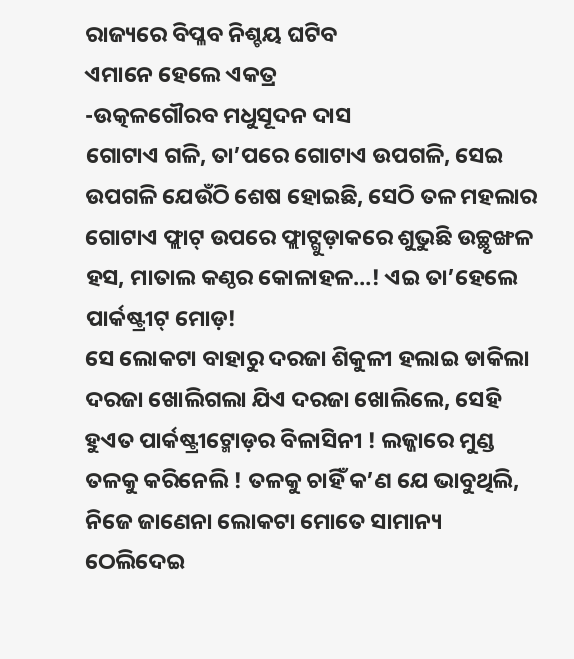ରାଜ୍ୟରେ ବିପ୍ଳବ ନିଶ୍ଚୟ ଘଟିବ
ଏମାନେ ହେଲେ ଏକତ୍ର
-ଉତ୍କଳଗୌରବ ମଧୁସୂଦନ ଦାସ
ଗୋଟାଏ ଗଳି, ତା’ପରେ ଗୋଟାଏ ଉପଗଳି, ସେଇ ଉପଗଳି ଯେଉଁଠି ଶେଷ ହୋଇଛି, ସେଠି ତଳ ମହଲାର ଗୋଟାଏ ଫ୍ଲାଟ୍ ଉପରେ ଫ୍ଲାଟ୍ଗୁଡ଼ାକରେ ଶୁଭୁଛି ଉଚ୍ଛୃଙ୍ଖଳ ହସ, ମାତାଲ କଣ୍ଠର କୋଳାହଳ…! ଏଇ ତା’ହେଲେ ପାର୍କଷ୍ଟ୍ରୀଟ୍ ମୋଡ଼!
ସେ ଲୋକଟା ବାହାରୁ ଦରଜା ଶିକୁଳୀ ହଲାଇ ଡାକିଲା ଦରଜା ଖୋଲିଗଲା ଯିଏ ଦରଜା ଖୋଲିଲେ, ସେହି ହୁଏତ ପାର୍କଷ୍ଟ୍ରୀଟ୍ମୋଡ଼ର ବିଳାସିନୀ ! ଲଜ୍ଜାରେ ମୁଣ୍ଡ ତଳକୁ କରିନେଲି ! ତଳକୁ ଚାହିଁ କ’ଣ ଯେ ଭାବୁଥିଲି, ନିଜେ ଜାଣେନା ଲୋକଟା ମୋତେ ସାମାନ୍ୟ ଠେଲିଦେଇ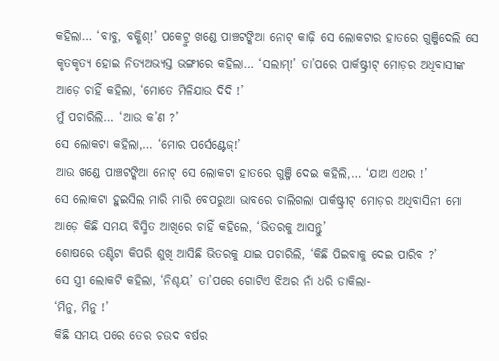କହିଲା… ‘ବାବୁ, ବକ୍ଶିଶ୍!’ ପକେଟ୍ରୁ ଖଣ୍ଡେ ପାଞ୍ଚଟଙ୍କିଆ ନୋଟ୍ କାଢ଼ି ସେ ଲୋକଟାର ହାତରେ ଗୁଞ୍ଜିଦେଲି ସେ କୃତକୃତ୍ୟ ହୋଇ ନିତ୍ୟଅଭ୍ୟସ୍ତ ଭଙ୍ଗୀରେ କହିଲା… ‘ସଲାମ୍!’ ତା’ପରେ ପାର୍କଷ୍ଟ୍ରୀଟ୍ ମୋଡ଼ର ଅଧିବାସୀଙ୍କ ଆଡ଼େ ଚାହିଁ କହିଲା, ‘ମୋତେ ମିଳିଯାଉ ଦିଦି !’
ମୁଁ ପଚାରିଲି… ‘ଆଉ କ’ଣ ?’
ସେ ଲୋକଟା କହିଲା,… ‘ମୋର ପର୍ସେଣ୍ଟେଜ୍!’
ଆଉ ଖଣ୍ଡେ ପାଞ୍ଚଟଙ୍କିଆ ନୋଟ୍ ସେ ଲୋକଟା ହାତରେ ଗୁଞ୍ଜି ଦେଇ କହିଲି,… ‘ଯାଅ ଏଥର !’
ସେ ଲୋକଟା ହୁଇସିଲ ମାରି ମାରି ବେପରୁଆ ଭାବରେ ଚାଲିଗଲା ପାର୍କଷ୍ଟ୍ରୀଟ୍ ମୋଡ଼ର ଅଧିବାସିନୀ ମୋ ଆଡ଼େ କିଛି ସମୟ ବିସ୍ମିତ ଆଖିରେ ଚାହିଁ କହିଲେ, ‘ଭିତରକୁ ଆସନ୍ତୁ’
ଶୋଷରେ ତଣ୍ଟିଟା କିପରି ଶୁଖି ଆସିଛି ଭିତରକୁ ଯାଇ ପଚାରିଲି, ‘କିଛି ପିଇବାକୁ ଦେଇ ପାରିବ ?’
ସେ ସ୍ତ୍ରୀ ଲୋକଟି କହିଲା, ‘ନିଶ୍ଚୟ’ ତା’ପରେ ଗୋଟିଏ ଝିଅର ନାଁ ଧରି ଡାକିଲା-
‘ମିନୁ, ମିନୁ !’
କିଛି ସମୟ ପରେ ତେର ଚଉଦ ବର୍ଷର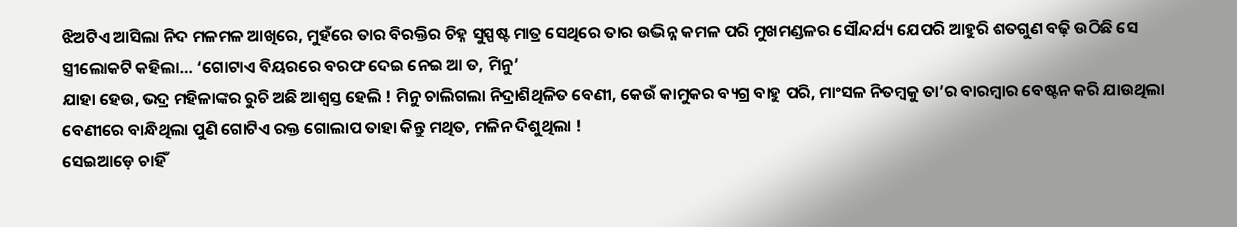ଝିଅଟିଏ ଆସିଲା ନିଦ ମଳମଳ ଆଖିରେ, ମୁହଁରେ ତାର ବିରକ୍ତିର ଚିହ୍ନ ସୁସ୍ପଷ୍ଟ ମାତ୍ର ସେଥିରେ ତାର ଉଦ୍ଭିନ୍ନ କମଳ ପରି ମୁଖମଣ୍ଡଳର ସୌନ୍ଦର୍ଯ୍ୟ ଯେପରି ଆହୁରି ଶତଗୁଣ ବଢ଼ି ଉଠିଛି ସେ ସ୍ତ୍ରୀଲୋକଟି କହିଲା… ‘ଗୋଟାଏ ବିୟରରେ ବରଫ ଦେଇ ନେଇ ଆ ତ, ମିନୁ’
ଯାହା ହେଉ, ଭଦ୍ର ମହିଳାଙ୍କର ରୁଚି ଅଛି ଆଶ୍ବସ୍ତ ହେଲି ! ମିନୁ ଚାଲିଗଲା ନିଦ୍ରାଶିଥିଳିତ ବେଣୀ, କେଉଁ କାମୁକର ବ୍ୟଗ୍ର ବାହୁ ପରି, ମାଂସଳ ନିତମ୍ବକୁ ତା’ର ବାରମ୍ବାର ବେଷ୍ଟନ କରି ଯାଉଥିଲା ବେଣୀରେ ବାନ୍ଧିଥିଲା ପୁଣି ଗୋଟିଏ ରକ୍ତ ଗୋଲାପ ତାହା କିନ୍ତୁ ମଥିତ, ମଳିନ ଦିଶୁଥିଲା !
ସେଇଆଡ଼େ ଚାହିଁ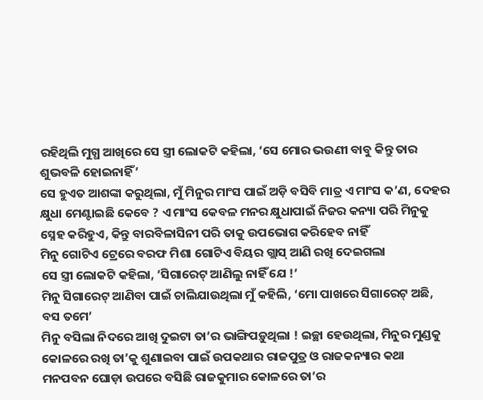ରହିଥିଲି ମୁଗ୍ଧ ଆଖିରେ ସେ ସ୍ତ୍ରୀ ଲୋକଟି କହିଲା, ‘ସେ ମୋର ଭଉଣୀ ବାବୁ କିନ୍ତୁ ତାର ଶୁଭବଳି ହୋଇନାହିଁ’
ସେ ହୁଏତ ଆଶଙ୍କା କରୁଥିଲା, ମୁଁ ମିନୁର ମାଂସ ପାଇଁ ଅଡ଼ି ବସିବି ମାତ୍ର ଏ ମାଂସ କ’ଣ, ଦେହର କ୍ଷୁଧା ମେଣ୍ଟାଇଛି କେବେ ? ଏ ମାଂସ କେବଳ ମନର କ୍ଷୁଧାପାଇଁ ନିଜର କନ୍ୟା ପରି ମିନୁକୁ ସ୍ନେହ କରିହୁଏ, କିନ୍ତୁ ବାରବିଳାସିନୀ ପରି ତାକୁ ଉପଭୋଗ କରିହେବ ନାହିଁ
ମିନୁ ଗୋଟିଏ ଟ୍ରେରେ ବରଫ ମିଶା ଗୋଟିଏ ବିୟର ଗ୍ଲାସ୍ ଆଣି ରଖି ଦେଇଗଲା
ସେ ସ୍ତ୍ରୀ ଲୋକଟି କହିଲା, ‘ସିଗାରେଟ୍ ଆଣିଲୁ ନାହିଁ ଯେ !’
ମିନୁ ସିଗାରେଟ୍ ଆଣିବା ପାଇଁ ଚାଲିଯାଉଥିଲା ମୁଁ କହିଲି, ‘ମୋ ପାଖରେ ସିଗାରେଟ୍ ଅଛି, ବସ ତମେ’
ମିନୁ ବସିଲା ନିଦରେ ଆଖି ଦୁଇଟା ତା’ର ଭାଙ୍ଗିପଡ଼ୁଥିଲା ! ଇଚ୍ଛା ହେଉଥିଲା, ମିନୁର ମୁଣ୍ଡକୁ କୋଳରେ ରଖି ତା’କୁ ଶୁଣାଇବା ପାଇଁ ଉପକଥାର ରାଜପୁତ୍ର ଓ ରାଜକନ୍ୟାର କଥା ମନପବନ ଘୋଡ଼ା ଉପରେ ବସିଛି ରାଜକୁମାର କୋଳରେ ତା’ର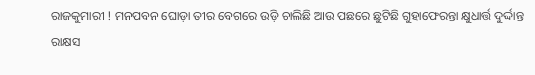ରାଜକୁମାରୀ ! ମନପବନ ଘୋଡ଼ା ତୀର ବେଗରେ ଉଡ଼ି ଚାଲିଛି ଆଉ ପଛରେ ଛୁଟିଛି ଗୁହାଫେରନ୍ତା କ୍ଷୁଧାର୍ତ୍ତ ଦୁର୍ଦ୍ଦାନ୍ତ ରାକ୍ଷସ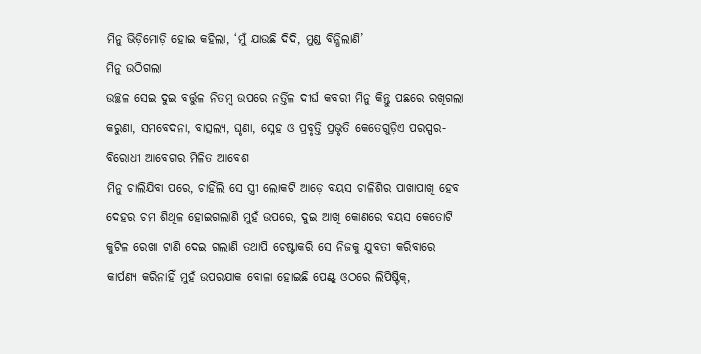ମିନୁ ଭିଡ଼ିମୋଡ଼ି ହୋଇ କହିଲା, ‘ମୁଁ ଯାଉଛି ଦିଦି, ମୁଣ୍ଡ ବିନ୍ଧିଲାଣି’
ମିନୁ ଉଠିଗଲା
ଉଚ୍ଛଳ ସେଇ ଦୁଇ ବର୍ତ୍ତୁଳ ନିତମ୍ବ ଉପରେ ନର୍ତ୍ତିଳ ଦୀର୍ଘ କବରୀ ମିନୁ କିନ୍ତୁ ପଛରେ ରଖିଗଲା କରୁଣା, ସମବେଦନା, ବାତ୍ସଲ୍ୟ, ଘୃଣା, ସ୍ନେହ ଓ ପ୍ରବୃତ୍ତି ପ୍ରଭୃତି କେତେଗୁଡ଼ିଏ ପରସ୍ପର-ବିରୋଧୀ ଆବେଗର ମିଳିତ ଆବେଶ
ମିନୁ ଚାଲିଯିବା ପରେ, ଚାହିଁଲି ସେ ସ୍ତ୍ରୀ ଲୋକଟି ଆଡ଼େ ବୟସ ଚାଳିଶିର ପାଖାପାଖି ହେବ ଦେହର ଚମ ଶିଥିଳ ହୋଇଗଲାଣି ମୁହଁ ଉପରେ, ଦୁଇ ଆଖି କୋଣରେ ବୟସ କେତୋଟି କୁଟିଳ ରେଖା ଟାଣି ଦେଇ ଗଲାଣି ତଥାପି ଚେଷ୍ଟାକରି ସେ ନିଜକୁ ଯୁବତୀ କରିବାରେ କାର୍ପଣ୍ୟ କରିନାହିଁ ମୁହଁ ଉପରଯାକ ବୋଳା ହୋଇଛି ପେଣ୍ଟ୍ ଓଠରେ ଲିପିଷ୍ଟିକ୍,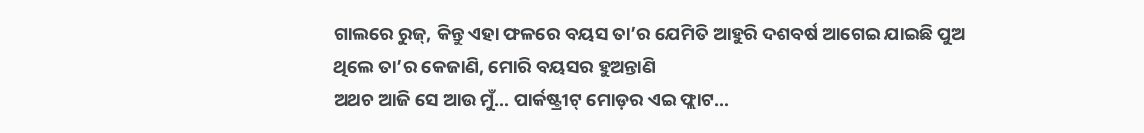ଗାଲରେ ରୁଜ୍, କିନ୍ତୁ ଏହା ଫଳରେ ବୟସ ତା’ର ଯେମିତି ଆହୁରି ଦଶବର୍ଷ ଆଗେଇ ଯାଇଛି ପୁଅ ଥିଲେ ତା’ର କେଜାଣି, ମୋରି ବୟସର ହୁଅନ୍ତାଣି
ଅଥଚ ଆଜି ସେ ଆଉ ମୁଁ… ପାର୍କଷ୍ଟ୍ରୀଟ୍ ମୋଡ଼ର ଏଇ ଫ୍ଲାଟ…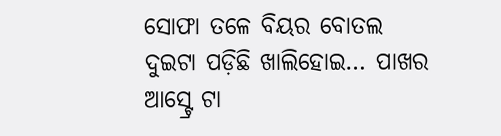ସୋଫା ତଳେ ବିୟର ବୋତଲ ଦୁଇଟା ପଡ଼ିଛି ଖାଲିହୋଇ… ପାଖର ଆସ୍ଟ୍ରେ ଟା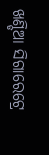ଖଣ୍ଡିଆ ସିଗାରେଟ୍ରେ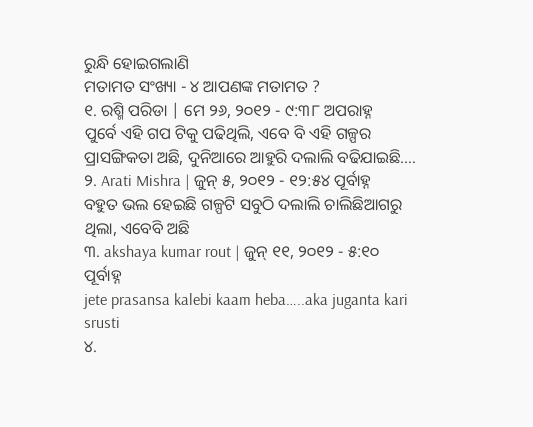ରୁନ୍ଧି ହୋଇଗଲାଣି
ମତାମତ ସଂଖ୍ୟା - ୪ ଆପଣଙ୍କ ମତାମତ ?
୧. ରଶ୍ମି ପରିଡା | ମେ ୨୬, ୨୦୧୨ - ୯:୩୮ ଅପରାହ୍ନ
ପୁର୍ବେ ଏହି ଗପ ଟିକୁ ପଢିଥିଲି, ଏବେ ବି ଏହି ଗଳ୍ପର ପ୍ରାସଙ୍ଗିକତା ଅଛି, ଦୁନିଆରେ ଆହୁରି ଦଲାଲି ବଢିଯାଇଛି….
୨. Arati Mishra | ଜୁନ୍ ୫, ୨୦୧୨ - ୧୨:୫୪ ପୂର୍ବାହ୍ନ
ବହୁତ ଭଲ ହେଇଛି ଗଳ୍ପଟି ସବୁଠି ଦଲାଲି ଚାଲିଛିଆଗରୁ ଥିଲା, ଏବେବି ଅଛି
୩. akshaya kumar rout | ଜୁନ୍ ୧୧, ୨୦୧୨ - ୫:୧୦ ପୂର୍ବାହ୍ନ
jete prasansa kalebi kaam heba…..aka juganta kari srusti
୪.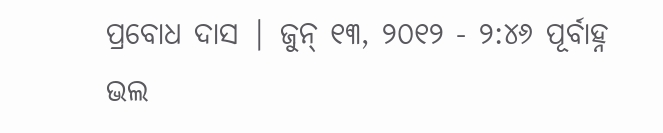ପ୍ରବୋଧ ଦାସ | ଜୁନ୍ ୧୩, ୨୦୧୨ - ୨:୪୬ ପୂର୍ବାହ୍ନ
ଭଲ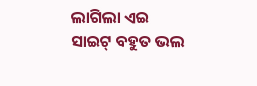ଲାଗିଲା ଏଇ ସାଇଟ୍ ବହୁତ ଭଲ